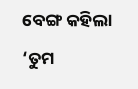ବେଙ୍ଗ କହିଲା ‘ତୁମ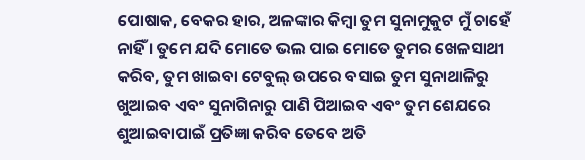ପୋଷାକ, ବେକର ହାର, ଅଳଙ୍କାର କିମ୍ବା ତୁମ ସୁନାମୁକୁଟ ମୁଁ ଚାହେଁ ନାହିଁ । ତୁମେ ଯଦି ମୋତେ ଭଲ ପାଇ ମୋତେ ତୁମର ଖେଳସାଥୀ କରିବ, ତୁମ ଖାଇବା ଟେବୁଲ୍ ଉପରେ ବସାଇ ତୁମ ସୁନାଥାଳିରୁ ଖୁଆଇବ ଏବଂ ସୁନାଗିନାରୁ ପାଣି ପିଆଇବ ଏବଂ ତୁମ ଶେଯରେ ଶୁଆଇବାପାଇଁ ପ୍ରତିଜ୍ଞା କରିବ ତେବେ ଅତି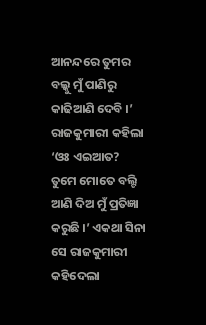ଆନନ୍ଦରେ ତୁମର ବଲ୍କୁ ମୁଁ ପାଣିରୁ କାଢିଆଣି ଦେବି ।’ ରାଜକୁମାରୀ କହିଲା ‘ଓଃ ଏଇଆତ? ତୁମେ ମୋତେ ବଲ୍ଟି ଆଣି ଦିଅ ମୁଁ ପ୍ରତିଜ୍ଞା କରୁଛି ।’ ଏକଥା ସିନା ସେ ରାଜକୁମାରୀ କହିଦେଲା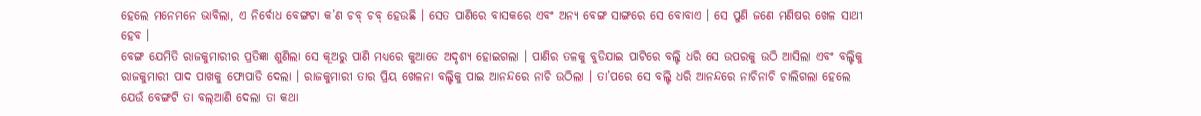ହେଲେ ମନେମନେ ଭାବିଲା, ଏ ନିର୍ବୋଧ ବେଙ୍ଗଟା କ’ଣ ଚବ୍ ଚବ୍ ହେଉଛି । ସେତ ପାଣିରେ ବାସକରେ ଏବଂ ଅନ୍ୟ ବେଙ୍ଗ ସାଙ୍ଗରେ ସେ ବୋବାଏ । ସେ ପୁଣି ଜଣେ ମଣିଷର ଖେଳ ସାଥୀ ହେବ ।
ବେଙ୍ଗ ଯେମିତି ରାଜକୁମାରୀର ପ୍ରତିଜ୍ଞା ଶୁଣିଲା ସେ କୂଅରୁ ପାଣି ମଧ୍ୟରେ କୁଆଡେ ଅଦୃଶ୍ୟ ହୋଇଗଲା । ପାଣିର ତଳକୁ ବୁଡିଯାଇ ପାଟିରେ ବଲ୍ଟି ଧରି ସେ ଉପରକୁ ଉଠି ଆସିଲା ଏବଂ ବଲ୍ଟିକୁ ରାଜକୁମାରୀ ପାଦ ପାଖକୁ ଫୋପାଡି ଦେଲା । ରାଜକୁମାରୀ ତାର ପ୍ରିୟ ଖେଳନା ବଲ୍ଟିକୁ ପାଇ ଆନନ୍ଦରେ ନାଚି ଉଠିଲା । ତା’ପରେ ସେ ବଲ୍ଟି ଧରି ଆନନ୍ଦରେ ନାଚିନାଚି ଚାଲିଗଲା ହେଲେ ଯେଉଁ ବେଙ୍ଗଟି ତା ବଲ୍ଆଣି ଦେଲା ତା କଥା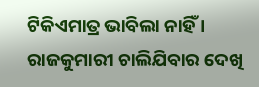ଟିକିଏମାତ୍ର ଭାବିଲା ନାହିଁ ।
ରାଜକୁମାରୀ ଚାଲିଯିବାର ଦେଖି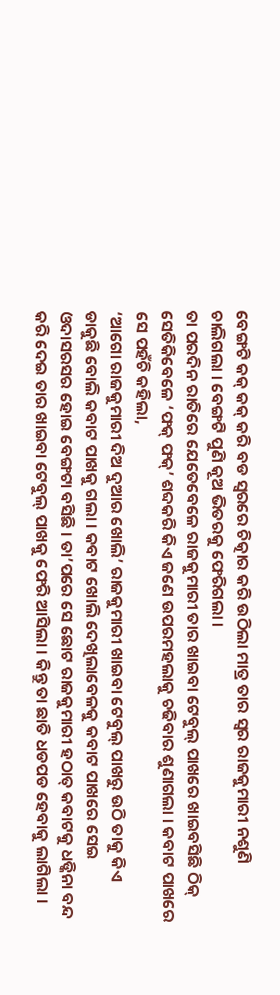ବେଙ୍ଗଟି କକ୍ କକ୍ କରି ବଡ ସ୍ୱରରେ ଚିତ୍କାର କରି ଉଠିଲା ମାତ୍ର ତାର ସ୍ୱର ରାଜକୁମାରୀ ନଶୁଣି ଚାଲିଗଲା । ବେଙ୍ଗଟି ପୁଣି କୂଅ ଭିତରକୁ ଫେରିଗଲା ।
ତା ପରଦିନ ରାତିରେ ଯେତେବେଳେ ରାଜକୁମାରୀ ତାର ଖାଇବା ଟେବୁଲ୍ ପାଖରେ ଖାଇବସିଛି ଠିକ୍ ସେତିକିବେଳେ ‘ଫକ୍ ଫକ୍’ ଶବ୍ଦକରି କିଏ ଜଣେ ଉପରମହଲାକୁ ଚଢିବାର ଶୁଣାଗଲା । କବାଟ ପାଖରେ ସେ ପହଁଚି କହିଲା,
‘ଆଗୋ ରାଜକୁମାରୀ ଦିଅ ଦୁଆର ଖୋଲି’ ରାଜକୁମାରୀ ଖାଇବା ଟେବୁଲ୍ ପାଖରୁ ଉଠି ତାକୁ କିଏ ଡାକୁଛି ବୋଲି କବାଟ ପାଖକୁ ଗଲା । କବାଟ ଖୋଲି ଦେଖିଲାବେଳକୁ କବାଟ ପାଖରେ ସେଇ ଓଦାସରସର ହୋଇ ବେଙ୍ଗଟା ବସିଛି । ତା’ପରେ ସେ ଛୋଟ ରାଜକୁମାରୀ ହଠାତ୍ କବାଟକୁ ଧଡ୍କିନା ବନ୍ଦ କରି ଦେଇ ତାର ଖାଇବା ଟେବୁଲ୍ ପାଖକୁ ଫେରି ଆସିଲା । କିନ୍ତୁ ତା ଛାତି ଧଡପଡ ହେବାକୁ ଲାଗିଲା ।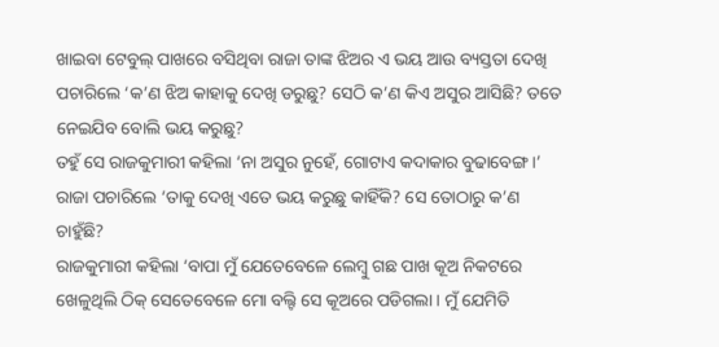ଖାଇବା ଟେବୁଲ୍ ପାଖରେ ବସିଥିବା ରାଜା ତାଙ୍କ ଝିଅର ଏ ଭୟ ଆଉ ବ୍ୟସ୍ତତା ଦେଖି ପଚାରିଲେ ‘କ’ଣ ଝିଅ କାହାକୁ ଦେଖି ଡରୁଛୁ? ସେଠି କ’ଣ କିଏ ଅସୁର ଆସିଛି? ତତେ ନେଇଯିବ ବୋଲି ଭୟ କରୁଛୁ?
ତହୁଁ ସେ ରାଜକୁମାରୀ କହିଲା ‘ନା ଅସୁର ନୁହେଁ, ଗୋଟାଏ କଦାକାର ବୁଢାବେଙ୍ଗ ।’
ରାଜା ପଚାରିଲେ ‘ତାକୁ ଦେଖି ଏତେ ଭୟ କରୁଛୁ କାହିଁକି? ସେ ତୋଠାରୁ କ’ଣ ଚାହୁଁଛି?
ରାଜକୁମାରୀ କହିଲା ‘ବାପା ମୁଁ ଯେତେବେଳେ ଲେମ୍ବୁ ଗଛ ପାଖ କୂଅ ନିକଟରେ ଖେଳୁଥିଲି ଠିକ୍ ସେତେବେଳେ ମୋ ବଲ୍ଟି ସେ କୂଅରେ ପଡିଗଲା । ମୁଁ ଯେମିତି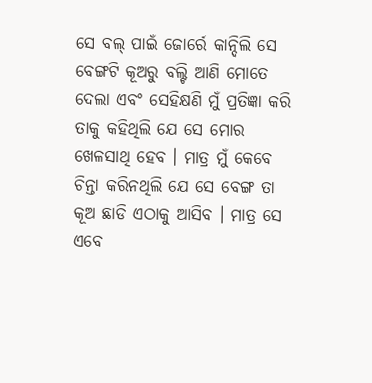ସେ ବଲ୍ ପାଇଁ ଜୋର୍ରେ କାନ୍ଦିଲି ସେ ବେଙ୍ଗଟି କୂଅରୁ ବଲ୍ଟି ଆଣି ମୋତେ ଦେଲା ଏବଂ ସେହିକ୍ଷଣି ମୁଁ ପ୍ରତିଜ୍ଞା କରି ତାକୁ କହିଥିଲି ଯେ ସେ ମୋର ଖେଳସାଥି ହେବ । ମାତ୍ର ମୁଁ କେବେ ଚିନ୍ତା କରିନଥିଲି ଯେ ସେ ବେଙ୍ଗ ତା କୂଅ ଛାଡି ଏଠାକୁ ଆସିବ । ମାତ୍ର ସେ ଏବେ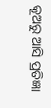କୂଅରୁ ଆସି ପ୍ରତିଜ୍ଞା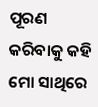ପୂରଣ କରିବାକୁ କହି ମୋ ସାଥିରେ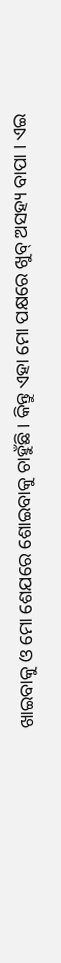ଖାଇବାକୁ ଓ ମୋ ଶେଯରେ ଶୋଇବାକୁ ଚାହୁଁଛି । କିନ୍ତୁ ଏହା ମୋ ପକ୍ଷରେ ଖୁବ୍ ଅସହ୍ୟ ବାପା । ଏଇ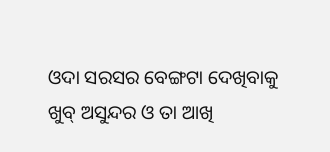ଓଦା ସରସର ବେଙ୍ଗଟା ଦେଖିବାକୁ ଖୁବ୍ ଅସୁନ୍ଦର ଓ ତା ଆଖି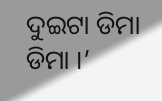ଦୁଇଟା ଡିମା ଡିମା ।’